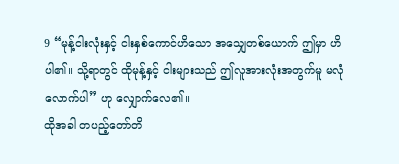9 “မုန့်ငါးလုံးနှင့် ငါးနှစ်ကောင်ဟိသော အသျှေတစ်ယောက် ဤမှာ ဟိပါ၏။ သို့ရာတွင် ထိုမုန့်နှင့် ငါးများသည် ဤလူအားလုံးအတွက်မူ မလုံလောက်ပါ” ဟု လျှောက်လေ၏။
ထိုအခါ တပည့်တော်တိ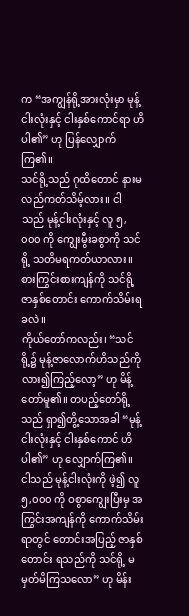က “အကျွန်ရို့အားလုံးမှာ မုန့်ငါးလုံးနှင့် ငါးနှစ်ကောင်ရာ ဟိပါ၏” ဟု ပြန်လျှောက်ကြ၏။
သင်ရို့သည် ဂုထိတောင် နားမလည်ကတ်သိမ့်လား။ ငါသည် မုန့်ငါးလုံးနှင့် လူ ၅,၀၀၀ ကို ကျွေးမွီးခစွာကို သင်ရို့ သတိမရကတ်ယာလား။ စားကြွင်းစားကျန်ကို သင်ရို့ ဇာနှစ်တောင်း ကောက်သိမ်းရခလဲ။
ကိုယ်တော်ကလည်း၊ “သင်ရို့၌ မုန့်ဇာလောက်ဟိသည်ကို လား၍ကြည့်လော့” ဟု မိန့်တော်မူ၏။ တပည့်တော်ရို့သည် ရှာ၍တွိ့သောအခါ “မုန့်ငါးလုံးနှင့် ငါးနှစ်ကောင် ဟိပါ၏” ဟု လျှောက်ကြ၏။
ငါသည် မုန့်ငါးလုံးကို ဖဲ့၍ လူ ၅,၀၀၀ ကို ဝစွာကျွေးပြီးမှ အကြွင်းအကျန်ကို ကောက်သိမ်းရာတွင် တောင်းအပြည့် ဇာနှစ်တောင်း ရသည်ကို သင်ရို့ မမှတ်မိကြသလော” ဟု မိန်း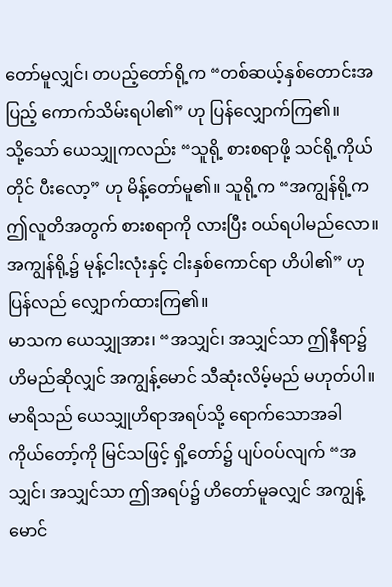တော်မူလျှင်၊ တပည့်တော်ရို့က “တစ်ဆယ့်နှစ်တောင်းအပြည့် ကောက်သိမ်းရပါ၏” ဟု ပြန်လျှောက်ကြ၏။
သို့သော် ယေသျှုကလည်း “သူရို့ စားစရာဖို့ သင်ရို့ကိုယ်တိုင် ပီးလော့” ဟု မိန့်တော်မူ၏။ သူရို့က “အကျွန်ရို့က ဤလူတိအတွက် စားစရာကို လားပြီး ဝယ်ရပါမည်လော။ အကျွန်ရို့၌ မုန့်ငါးလုံးနှင့် ငါးနှစ်ကောင်ရာ ဟိပါ၏” ဟု ပြန်လည် လျှောက်ထားကြ၏။
မာသက ယေသျှုအား၊ “အသျှင်၊ အသျှင်သာ ဤနီရာ၌ ဟိမည်ဆိုလျှင် အကျွန့်မောင် သီဆုံးလိမ့်မည် မဟုတ်ပါ။
မာရိသည် ယေသျှုဟိရာအရပ်သို့ ရောက်သောအခါ ကိုယ်တော့်ကို မြင်သဖြင့် ရှိ့တော်၌ ပျပ်ဝပ်လျက် “အသျှင်၊ အသျှင်သာ ဤအရပ်၌ ဟိတော်မူခလျှင် အကျွန့်မောင်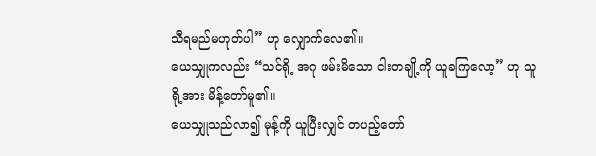သီရမည်မဟုတ်ပါ” ဟု လျှောက်လေ၏။
ယေသျှုကလည်း “သင်ရို့ အဂု ဖမ်းမိသော ငါးတချို့ကို ယူခကြလော့” ဟု သူရို့အား မိန့်တော်မူ၏။
ယေသျှုသည်လာ၍ မုန့်ကို ယူပြီးလျှင် တပည့်တော်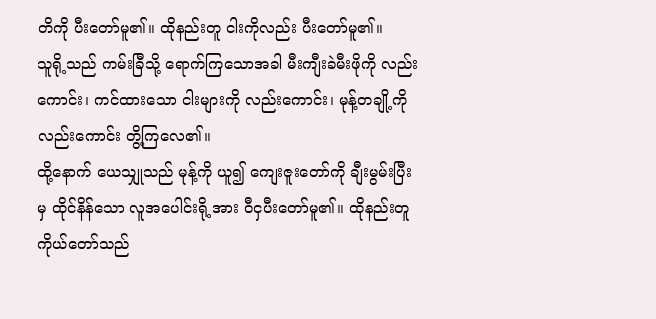တိကို ပီးတော်မူ၏။ ထိုနည်းတူ ငါးကိုလည်း ပီးတော်မူ၏။
သူရို့သည် ကမ်းခြီသို့ ရောက်ကြသောအခါ မီးကျီးခဲမီးဖိုကို လည်းကောင်း၊ ကင်ထားသော ငါးများကို လည်းကောင်း၊ မုန့်တချို့ကို လည်းကောင်း တွိ့ကြလေ၏။
ထို့နောက် ယေသျှုသည် မုန့်ကို ယူ၍ ကျေးဇူးတော်ကို ချီးမွမ်းပြီးမှ ထိုင်နိန်သော လူအပေါင်းရို့အား ဝီငှပီးတော်မူ၏။ ထိုနည်းတူ ကိုယ်တော်သည်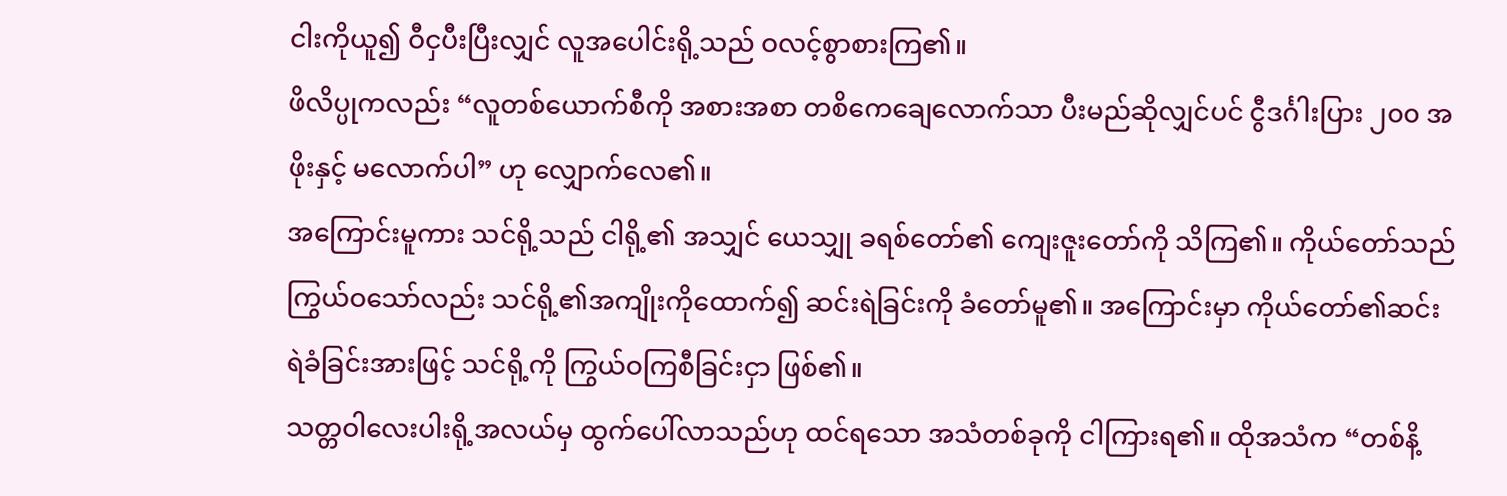ငါးကိုယူ၍ ဝီငှပီးပြီးလျှင် လူအပေါင်းရို့သည် ဝလင့်စွာစားကြ၏။
ဖိလိပ္ပုကလည်း “လူတစ်ယောက်စီကို အစားအစာ တစိကေချေလောက်သာ ပီးမည်ဆိုလျှင်ပင် ငွီဒင်္ဂါးပြား ၂၀၀ အဖိုးနှင့် မလောက်ပါ” ဟု လျှောက်လေ၏။
အကြောင်းမူကား သင်ရို့သည် ငါရို့၏ အသျှင် ယေသျှု ခရစ်တော်၏ ကျေးဇူးတော်ကို သိကြ၏။ ကိုယ်တော်သည် ကြွယ်ဝသော်လည်း သင်ရို့၏အကျိုးကိုထောက်၍ ဆင်းရဲခြင်းကို ခံတော်မူ၏။ အကြောင်းမှာ ကိုယ်တော်၏ဆင်းရဲခံခြင်းအားဖြင့် သင်ရို့ကို ကြွယ်ဝကြစီခြင်းငှာ ဖြစ်၏။
သတ္တဝါလေးပါးရို့အလယ်မှ ထွက်ပေါ်လာသည်ဟု ထင်ရသော အသံတစ်ခုကို ငါကြားရ၏။ ထိုအသံက “တစ်နိ့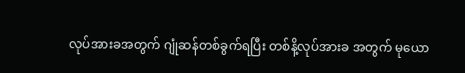လုပ်အားခအတွက် ဂျုံဆန်တစ်ခွက်ရပြီး တစ်နိ့လုပ်အားခ အတွက် မုယော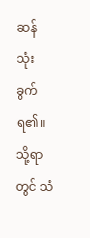ဆန် သုံးခွက်ရ၏။ သို့ရာတွင် သံ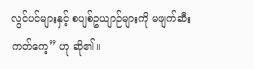လွင်ပင်များနှင့် စပျစ်ဥယျာဉ်များကို မဖျက်ဆီးကတ်ကေ့” ဟု ဆို၏။